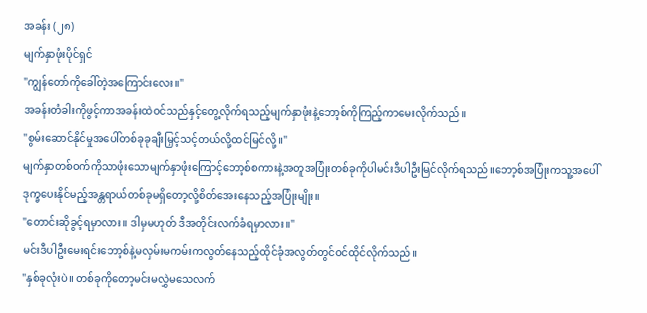အခန်း (၂၈)
မျက်နှာဖုံးပိုင်ရှင်
"ကျွန်တော်ကိုခေါ်တဲ့အကြောင်းလေး။"
အခန်းတံခါးကိုဖွင့်ကာအခန်းထဲဝင်သည်နှင့်တွေ့လိုက်ရသည့်မျက်နှာဖုံးနဲ့ဘော့စ်ကိုကြည့်ကာမေးလိုက်သည်။
"စွမ်းဆောင်နိုင်မှုအပေါ်တစ်ခုခုချီးမြှင့်သင့်တယ်လို့ထင်မြင်လို့။"
မျက်နှာတစ်ဝက်ကိုသာဖုံးသောမျက်နှာဖုံးကြောင့်ဘော့စ်စကားနဲ့အတူအပြုံးတစ်ခုကိုပါမင်းဒီပါဦးမြင်လိုက်ရသည်။ဘော့စ်အပြုံးကသူ့အပေါ်ဒုက္ခပေးနိုင်မည့်အန္တရာယ်တစ်ခုမရှိတော့လို့စိတ်အေးနေသည့်အပြုံးမျိုး။
"တောင်းဆိုခွင့်ရမှာလား။ ဒါမှမဟုတ် ဒီအတိုင်းလက်ခံရမှာလား။"
မင်းဒီပါဦးမေးရင်းဘော့စ်နဲ့မလှမ်းမကမ်းကလွတ်နေသည့်ထိုင်ခုံအလွတ်တွင်ဝင်ထိုင်လိုက်သည်။
"နှစ်ခုလုံးပဲ။ တစ်ခုကိုတော့မင်းမလွှဲမသေလက်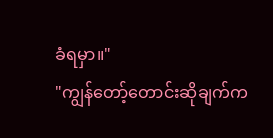ခံရမှာ။"
"ကျွန်တော့်တောင်းဆိုချက်က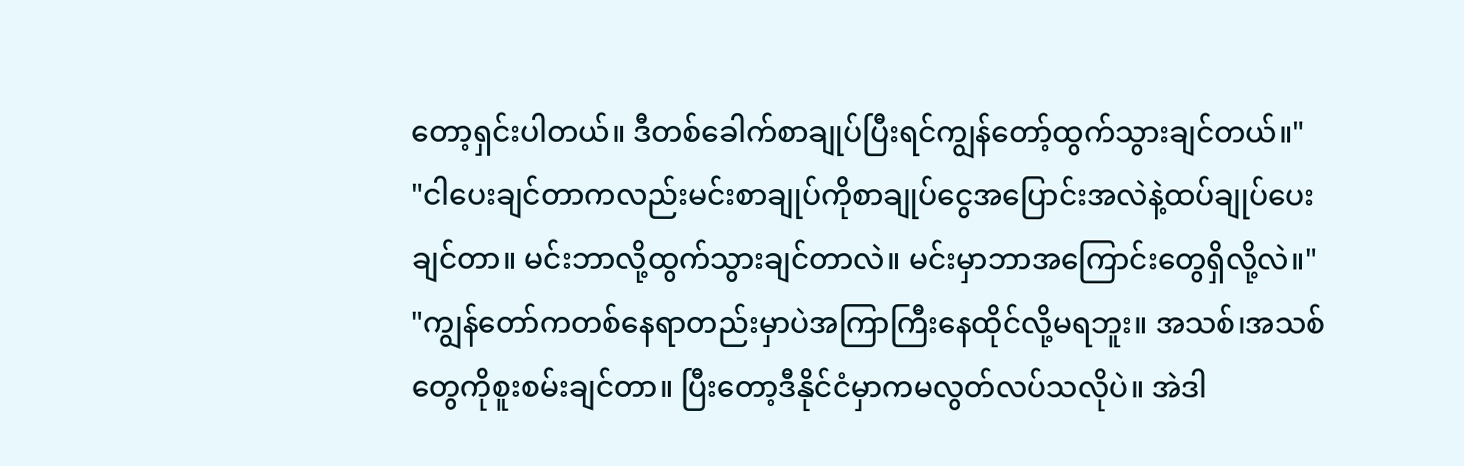တော့ရှင်းပါတယ်။ ဒီတစ်ခေါက်စာချုပ်ပြီးရင်ကျွန်တော့်ထွက်သွားချင်တယ်။"
"ငါပေးချင်တာကလည်းမင်းစာချုပ်ကိုစာချုပ်ငွေအပြောင်းအလဲနဲ့ထပ်ချုပ်ပေးချင်တာ။ မင်းဘာလို့ထွက်သွားချင်တာလဲ။ မင်းမှာဘာအကြောင်းတွေရှိလို့လဲ။"
"ကျွန်တော်ကတစ်နေရာတည်းမှာပဲအကြာကြီးနေထိုင်လို့မရဘူး။ အသစ်၊အသစ်တွေကိုစူးစမ်းချင်တာ။ ပြီးတော့ဒီနိုင်ငံမှာကမလွတ်လပ်သလိုပဲ။ အဲဒါ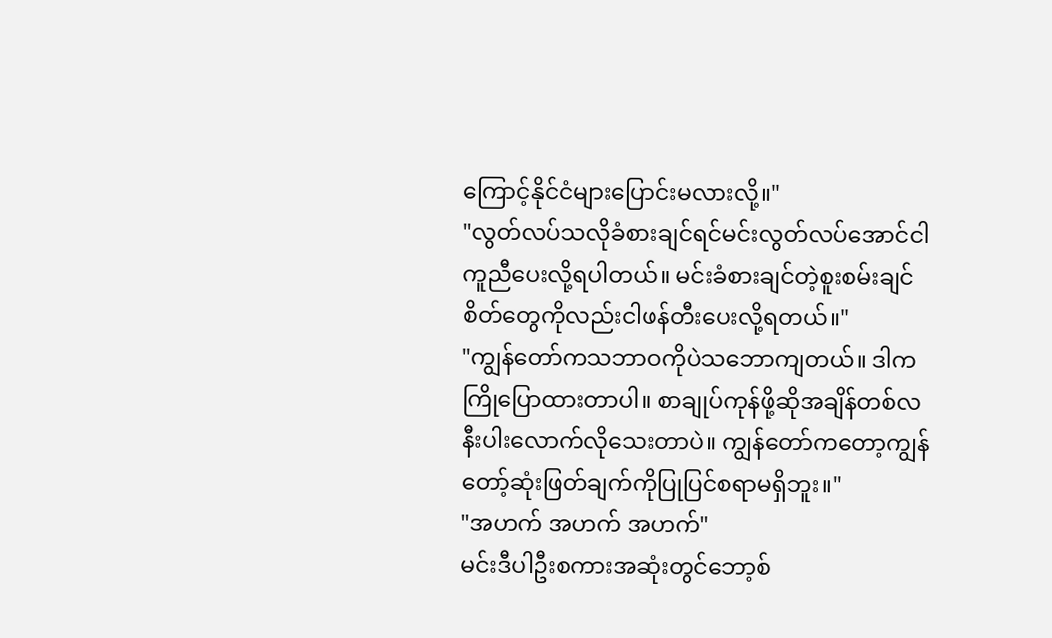ကြောင့်နိုင်ငံများပြောင်းမလားလို့။"
"လွတ်လပ်သလိုခံစားချင်ရင်မင်းလွတ်လပ်အောင်ငါကူညီပေးလို့ရပါတယ်။ မင်းခံစားချင်တဲ့စူးစမ်းချင်စိတ်တွေကိုလည်းငါဖန်တီးပေးလို့ရတယ်။"
"ကျွန်တော်ကသဘာဝကိုပဲသဘောကျတယ်။ ဒါကကြိုပြောထားတာပါ။ စာချုပ်ကုန်ဖို့ဆိုအချိန်တစ်လနီးပါးလောက်လိုသေးတာပဲ။ ကျွန်တော်ကတော့ကျွန်တော့်ဆုံးဖြတ်ချက်ကိုပြုပြင်စရာမရှိဘူး။"
"အဟက် အဟက် အဟက်"
မင်းဒီပါဦးစကားအဆုံးတွင်ဘော့စ်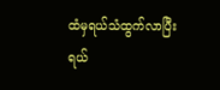ထံမှရယ်သံထွက်လာပြီးရယ်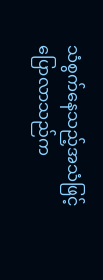သံစွက်နေသည့်အသံဖြင့်ပြောလာသည်က